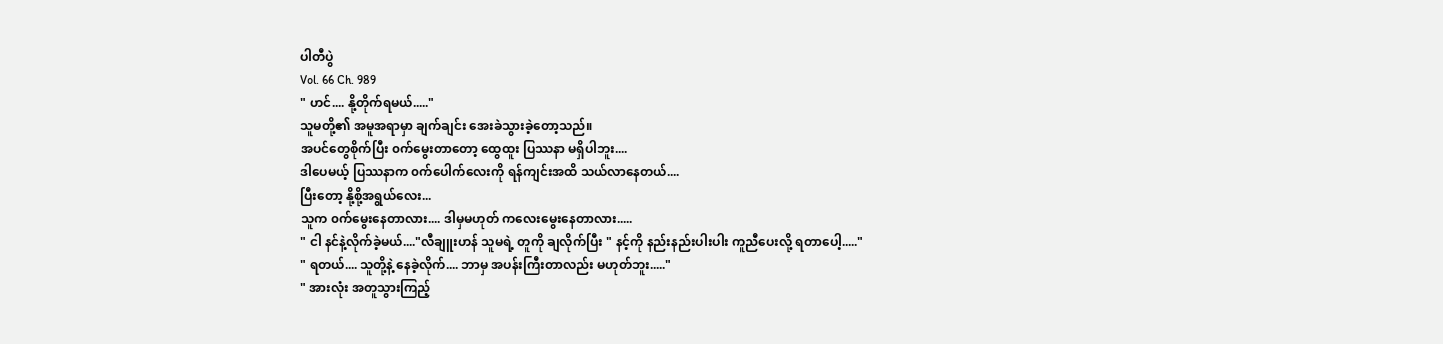ပါတီပွဲ
Vol. 66 Ch. 989
" ဟင်.... နို့တိုက်ရမယ်....."
သူမတို့၏ အမူအရာမှာ ချက်ချင်း အေးခဲသွားခဲ့တော့သည်။
အပင်တွေစိုက်ပြီး ၀က်မွေးတာတော့ ထွေထူး ပြဿနာ မရှိပါဘူး....
ဒါပေမယ့် ပြဿနာက ၀က်ပေါက်လေးကို ရန်ကျင်းအထိ သယ်လာနေတယ်....
ပြီးတော့ နို့စို့အရွယ်လေး...
သူက ၀က်မွေးနေတာလား.... ဒါမှမဟုတ် ကလေးမွေးနေတာလား.....
" ငါ နင်နဲ့လိုက်ခဲ့မယ်...."လီချူးဟန် သူမရဲ့ တူကို ချလိုက်ပြီး " နင့်ကို နည်းနည်းပါးပါး ကူညီပေးလို့ ရတာပေါ့....."
" ရတယ်.... သူတို့နဲ့ နေခဲ့လိုက်.... ဘာမှ အပန်းကြီးတာလည်း မဟုတ်ဘူး....."
" အားလုံး အတူသွားကြည့်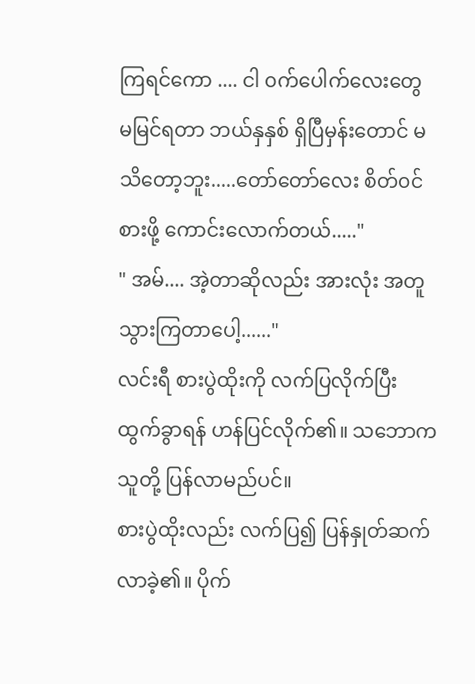ကြရင်ကော .... ငါ ၀က်ပေါက်လေးတွေ မမြင်ရတာ ဘယ်နှနှစ် ရှိပြီမှန်းတောင် မသိတော့ဘူး.....တော်တော်လေး စိတ်၀င်စားဖို့ ကောင်းလောက်တယ်....."
" အမ်.... အဲ့တာဆိုလည်း အားလုံး အတူသွားကြတာပေါ့......"
လင်းရီ စားပွဲထိုးကို လက်ပြလိုက်ပြီး ထွက်ခွာရန် ဟန်ပြင်လိုက်၏။ သဘောက သူတို့ ပြန်လာမည်ပင်။
စားပွဲထိုးလည်း လက်ပြ၍ ပြန်နှုတ်ဆက်လာခဲ့၏။ ပိုက်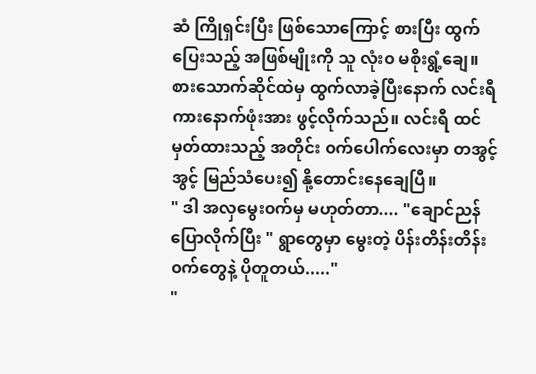ဆံ ကြိုရှင်းပြီး ဖြစ်သောကြောင့် စားပြီး ထွက်ပြေးသည့် အဖြစ်မျိုးကို သူ လုံး၀ မစိုးရွံ့ချေ။
စားသောက်ဆိုင်ထဲမှ ထွက်လာခဲ့ပြီးနောက် လင်းရီ ကားနောက်ဖုံးအား ဖွင့်လိုက်သည်။ လင်းရီ ထင်မှတ်ထားသည့် အတိုင်း ၀က်ပေါက်လေးမှာ တအွင့်အွင့် မြည်သံပေး၍ နို့တောင်းနေချေပြီ။
" ဒါ အလှမွေး၀က်မှ မဟုတ်တာ.... "ချောင်ညန် ပြောလိုက်ပြီး " ရွာတွေမှာ မွေးတဲ့ ပိန်းတိန်းတိန်း ၀က်တွေနဲ့ ပိုတူတယ်....."
"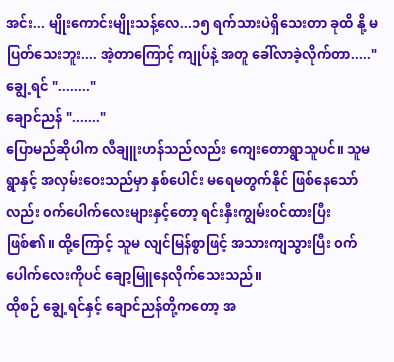အင်း... မျိုးကောင်းမျိုးသန့်လေ...၁၅ ရက်သားပဲရှိသေးတာ ခုထိ နို့ မပြတ်သေးဘူး.... အဲ့တာကြောင့် ကျုပ်နဲ့ အတူ ခေါ်လာခဲ့လိုက်တာ....."
ချွေ့ရင် "........"
ချောင်ညန် "......."
ပြောမည်ဆိုပါက လီချူးဟန်သည်လည်း ကျေးတောရွာသူပင်။ သူမ ရွာနှင့် အလှမ်းဝေးသည်မှာ နှစ်ပေါင်း မရေမတွက်နိုင် ဖြစ်နေသော်လည်း ၀က်ပေါက်လေးများနှင့်တော့ ရင်းနှီးကျွမ်း၀င်ထားပြီး ဖြစ်၏။ ထို့ကြောင့် သူမ လျင်မြန်စွာဖြင့် အသားကျသွားပြီး ၀က်ပေါက်လေးကိုပင် ချော့မြူနေလိုက်သေးသည်။
ထိုစဉ် ချွေ့ရင်နှင့် ချောင်ညန်တို့ကတော့ အ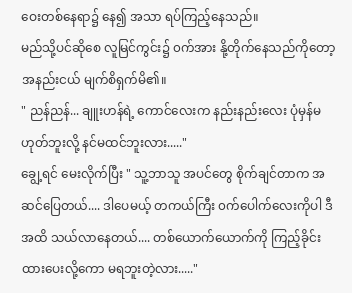ဝေးတစ်နေရာ၌ နေ၍ အသာ ရပ်ကြည့်နေသည်။
မည်သို့ပင်ဆိုစေ လူမြင်ကွင်း၌ ၀က်အား နို့တိုက်နေသည်ကိုတော့ အနည်းငယ် မျက်စိရှက်မိ၏။
" ညန်ညန်... ချူးဟန်ရဲ့ ကောင်လေးက နည်းနည်းလေး ပုံမှန်မဟုတ်ဘူးလို့ နင်မထင်ဘူးလား....."
ချွေ့ရင် မေးလိုက်ပြီး " သူ့ဘာသူ အပင်တွေ စိုက်ချင်တာက အဆင်ပြေတယ်.... ဒါပေမယ့် တကယ်ကြီး ၀က်ပေါက်လေးကိုပါ ဒီအထိ သယ်လာနေတယ်.... တစ်ယောက်ယောက်ကို ကြည့်ခိုင်းထားပေးလို့ကော မရဘူးတဲ့လား....."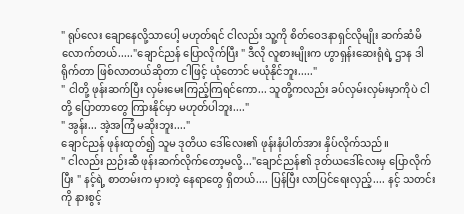" ရုပ်လေး ချောနေလို့သာပေါ့ မဟုတ်ရင် ငါလည်း သူ့ကို စိတ်ဝေဒနာရှင်လိုမျိုး ဆက်ဆံမိလောက်တယ်....."ချောင်ညန် ပြောလိုက်ပြီး " ဒီလို လူစားမျိုးက ဟွာရှန်းဆေးရုံရဲ့ ဌာန ဒါရိုက်တာ ဖြစ်လာတယ်ဆိုတာ ငါဖြင့် ယုံတောင် မယုံနိုင်ဘူး....."
" ငါတို့ ဖုန်းဆက်ပြီး လှမ်းမေးကြည့်ကြရင်ကော... သူတို့ကလည်း ခပ်လှမ်းလှမ်းမှာကိုပဲ ငါတို့ ပြောတာတွေ ကြားနိုင်မှာ မဟုတ်ပါဘူး...."
" အွန်း... အဲ့အကြံ မဆိုးဘူး...."
ချောင်ညန် ဖုန်းထုတ်၍ သူမ ဒုတိယ ဒေါ်လေး၏ ဖုန်းနံပါတ်အား နှိပ်လိုက်သည်။
" ငါလည်း ညဉ်းဆီ ဖုန်းဆက်လိုက်တော့မလို့..."ချောင်ညန်၏ ဒုတ်ယဒေါ်လေးမှ ပြောလိုက်ပြီး " နင့်ရဲ့ စာတမ်းက မှားတဲ့ နေရာတွေ ရှိတယ်.... ပြန်ပြီး လာပြင်ရေးလှည့်.... နင့် သတင်းကို နားစွင့်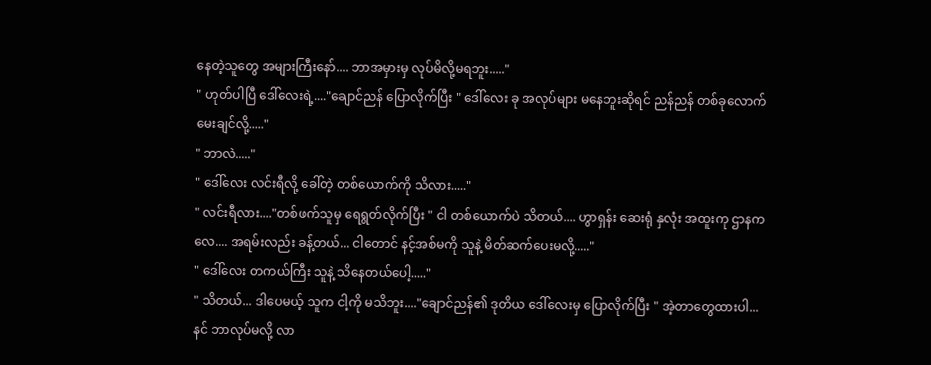နေတဲ့သူတွေ အများကြီးနော်.... ဘာအမှားမှ လုပ်မိလို့မရဘူး....."
" ဟုတ်ပါပြီ ဒေါ်လေးရဲ့...."ချောင်ညန် ပြောလိုက်ပြီး " ဒေါ်လေး ခု အလုပ်များ မနေဘူးဆိုရင် ညန်ညန် တစ်ခုလောက် မေးချင်လို့....."
" ဘာလဲ....."
" ဒေါ်လေး လင်းရီလို့ ခေါ်တဲ့ တစ်ယောက်ကို သိလား....."
" လင်းရီလား...."တစ်ဖက်သူမှ ရေရွတ်လိုက်ပြီး " ငါ တစ်ယောက်ပဲ သိတယ်.... ဟွာရှန်း ဆေးရုံ နှလုံး အထူးကု ဌာနကလေ.... အရမ်းလည်း ခန့်တယ်... ငါတောင် နင့်အစ်မကို သူနဲ့ မိတ်ဆက်ပေးမလို့....."
" ဒေါ်လေး တကယ်ကြီး သူနဲ့ သိနေတယ်ပေါ့....."
" သိတယ်... ဒါပေမယ့် သူက ငါ့ကို မသိဘူး...."ချောင်ညန်၏ ဒုတိယ ဒေါ်လေးမှ ပြောလိုက်ပြီး " အဲ့တာတွေထားပါ... နင် ဘာလုပ်မလို့ လာ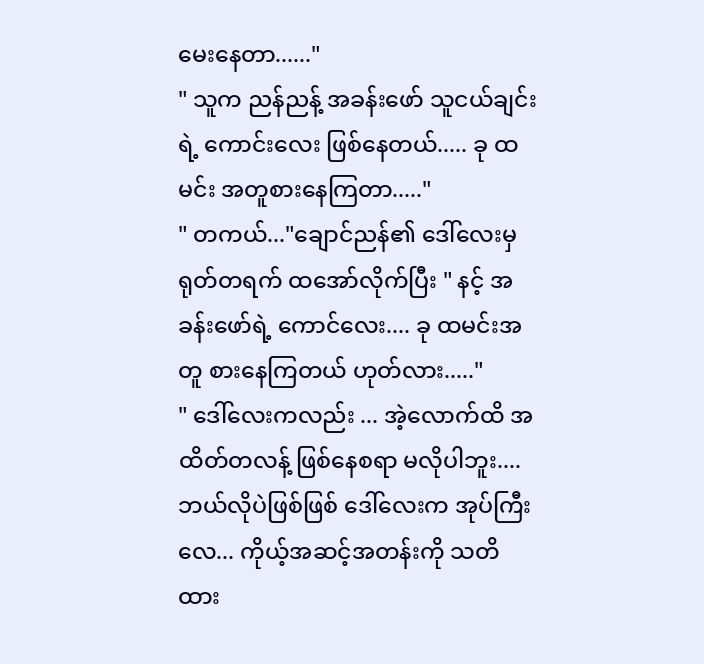မေးနေတာ......"
" သူက ညန်ညန့် အခန်းဖော် သူငယ်ချင်းရဲ့ ကောင်းလေး ဖြစ်နေတယ်..... ခု ထမင်း အတူစားနေကြတာ....."
" တကယ်..."ချောင်ညန်၏ ဒေါ်လေးမှ ရုတ်တရက် ထအော်လိုက်ပြီး " နင့် အခန်းဖော်ရဲ့ ကောင်လေး.... ခု ထမင်းအတူ စားနေကြတယ် ဟုတ်လား....."
" ဒေါ်လေးကလည်း ... အဲ့လောက်ထိ အထိတ်တလန့် ဖြစ်နေစရာ မလိုပါဘူး.... ဘယ်လိုပဲဖြစ်ဖြစ် ဒေါ်လေးက အုပ်ကြီးလေ... ကိုယ့်အဆင့်အတန်းကို သတိထား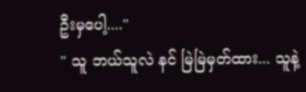ဦးမှပေါ့...."
" သူ ဘယ်သူလဲ နင် မြဲမြဲမှတ်ထား... သူနဲ့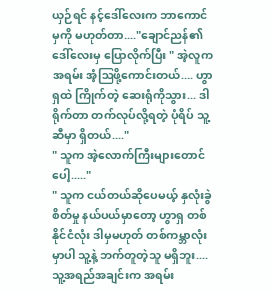ယှဉ်ရင် နင့်ဒေါ်လေးက ဘာကောင်မှကို မဟုတ်တာ...."ချောင်ညန်၏ ဒေါ်လေးမှ ပြောလိုက်ပြီး " အဲ့လူက အရမ်း အံ့ဩဖို့ကောင်းတယ်.... ဟွာရှထဲ ကြိုက်တဲ့ ဆေးရုံကိုသွား... ဒါရိုက်တာ တက်လုပ်လို့ရတဲ့ ပုံရိပ် သူ့ဆီမှာ ရှိတယ်...."
" သူက အဲ့လောက်ကြီးများတောင်ပေါ့....."
" သူက ငယ်တယ်ဆိုပေမယ့် နှလုံးခွဲစိတ်မှု နယ်ပယ်မှာတော့ ဟွာရှ တစ်နိုင်ငံလုံး ဒါမှမဟုတ် တစ်ကမ္ဘာလုံးမှာပါ သူ့နဲ့ ဘက်တူတဲ့သူ မရှိဘူး....သူ့အရည်အချင်းက အရမ်း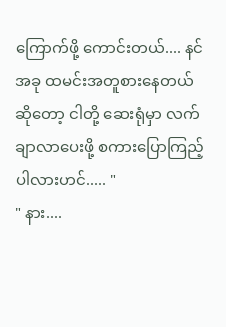ကြောက်ဖို့ ကောင်းတယ်.... နင် အခု ထမင်းအတူစားနေတယ်ဆိုတော့ ငါတို့ ဆေးရုံမှာ လက်ချာလာပေးဖို့ စကားပြောကြည့်ပါလားဟင်..... "
" နား....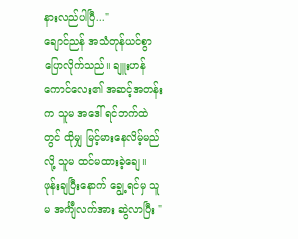နားလည်ပါပြီ..."
ချောင်ညန် အသံတုန်ယင်စွာ ပြောလိုက်သည်။ ချူးဟန် ကောင်လေး၏ အဆင့်အတန်းက သူမ အဒေါ် ရင်ဘက်ထဲတွင် ထိုမျှ မြင့်မားနေလိမ့်မည်လို့ သူမ ထင်မထားခဲ့ချေ။
ဖုန်းချပြီးနောက် ချွေ့ရင်မှ သူမ အင်္ကျီလက်အား ဆွဲလာပြီး "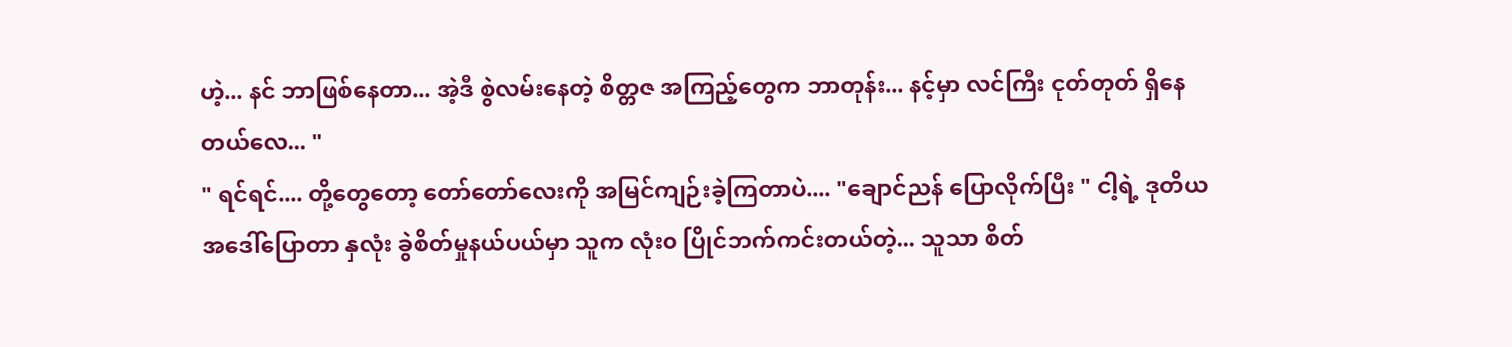ဟဲ့... နင် ဘာဖြစ်နေတာ... အဲ့ဒီ စွဲလမ်းနေတဲ့ စိတ္တဇ အကြည့်တွေက ဘာတုန်း... နင့်မှာ လင်ကြီး ငုတ်တုတ် ရှိနေတယ်လေ... "
" ရင်ရင်.... တို့တွေတော့ တော်တော်လေးကို အမြင်ကျဉ်းခဲ့ကြတာပဲ.... "ချောင်ညန် ပြောလိုက်ပြီး " ငါ့ရဲ့ ဒုတိယ အဒေါ်ပြောတာ နှလုံး ခွဲစိတ်မှုနယ်ပယ်မှာ သူက လုံး၀ ပြိုင်ဘက်ကင်းတယ်တဲ့... သူသာ စိတ်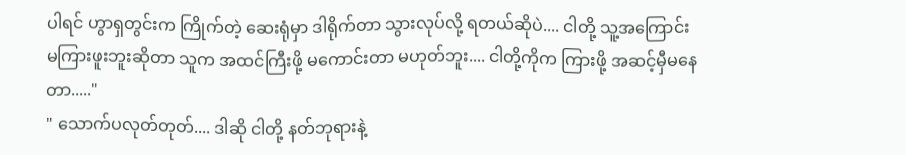ပါရင် ဟွာရှတွင်းက ကြိုက်တဲ့ ဆေးရုံမှာ ဒါရိုက်တာ သွားလုပ်လို့ ရတယ်ဆိုပဲ.... ငါတို့ သူ့အကြောင်း မကြားဖူးဘူးဆိုတာ သူက အထင်ကြီးဖို့ မကောင်းတာ မဟုတ်ဘူး.... ငါတို့ကိုက ကြားဖို့ အဆင့်မှီမနေတာ....."
" သောက်ပလုတ်တုတ်.... ဒါဆို ငါတို့ နတ်ဘုရားနဲ့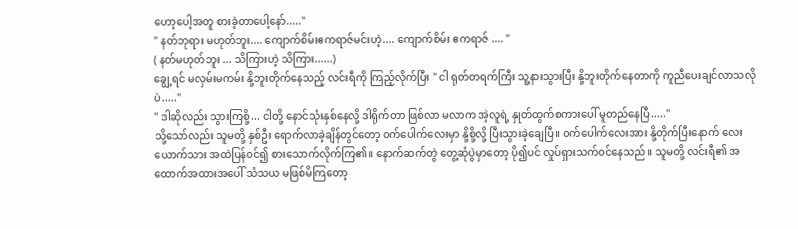ဟော့ပေါ့အတူ စားခဲ့တာပေါ့နော်....."
" နတ်ဘုရား မဟုတ်ဘူး.... ကျောက်စိမ်းဧကရာဇ်မင်းဟဲ့.... ကျောက်စိမ်း ဧကရာဇ် .... "
( နတ်မဟုတ်ဘူး ... သိကြားဟဲ့ သိကြား......)
ချွေ့ရင် မလှမ်းမကမ်း နို့ဘူးတိုက်နေသည့် လင်းရီကို ကြည့်လိုက်ပြီး " ငါ ရုတ်တရက်ကြီး သူ့နားသွားပြီး နို့ဘူးတိုက်နေတာကို ကူညီပေးချင်လာသလိုပဲ....."
" ဒါဆိုလည်း သွားကြစို့... ငါတို့ နောင်သုံးနှစ်နေလို့ ဒါရိုက်တာ ဖြစ်လာ မလာက အဲ့လူရဲ့ နှုတ်ထွက်စကားပေါ် မူတည်နေပြီ....."
သို့သော်လည်း သူမတို့ နှစ်ဦး ရောက်လာခဲ့ချိန်တွင်တော့ ၀က်ပေါက်လေးမှာ နို့စို့လို့ ပြီးသွားခဲ့ချေပြီ။ ၀က်ပေါက်လေးအား နို့တိုက်ပြီးနောက် လေးယောက်သား အထဲပြန်၀င်၍ စားသောက်လိုက်ကြ၏။ နောက်ဆက်တွဲ တွေ့ဆုံပွဲမှာတော့ ပို၍ပင် လှုပ်ရှားသက်၀င်နေသည်။ သူမတို့ လင်းရီ၏ အထောက်အထားအပေါ် သံသယ မဖြစ်မိကြတော့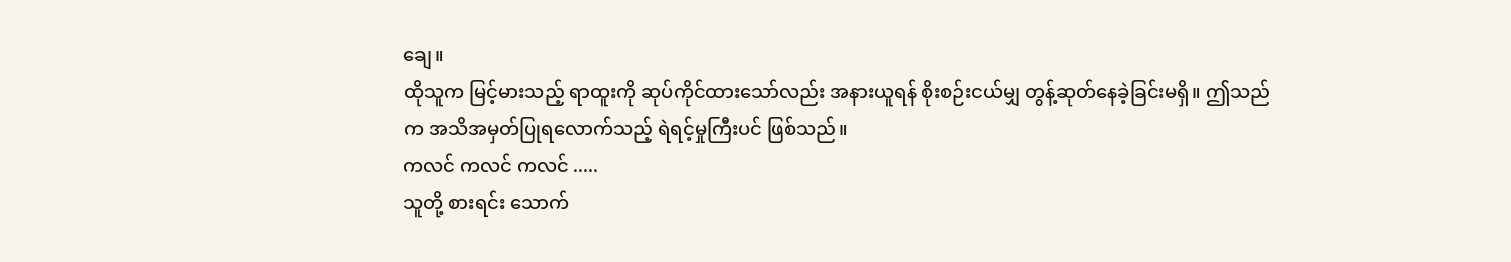ချေ။
ထိုသူက မြင့်မားသည့် ရာထူးကို ဆုပ်ကိုင်ထားသော်လည်း အနားယူရန် စိုးစဉ်းငယ်မျှ တွန့်ဆုတ်နေခဲ့ခြင်းမရှိ။ ဤသည်က အသိအမှတ်ပြုရလောက်သည့် ရဲရင့်မှုကြီးပင် ဖြစ်သည်။
ကလင် ကလင် ကလင် .....
သူတို့ စားရင်း သောက်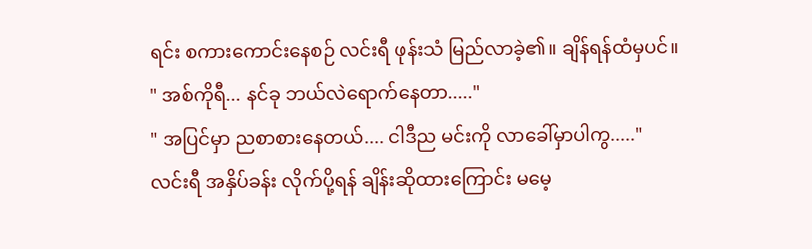ရင်း စကားကောင်းနေစဉ် လင်းရီ ဖုန်းသံ မြည်လာခဲ့၏။ ချိန်ရန်ထံမှပင်။
" အစ်ကိုရီ... နင်ခု ဘယ်လဲရောက်နေတာ....."
" အပြင်မှာ ညစာစားနေတယ်.... ငါဒီည မင်းကို လာခေါ်မှာပါကွ....."
လင်းရီ အနှိပ်ခန်း လိုက်ပို့ရန် ချိန်းဆိုထားကြောင်း မမေ့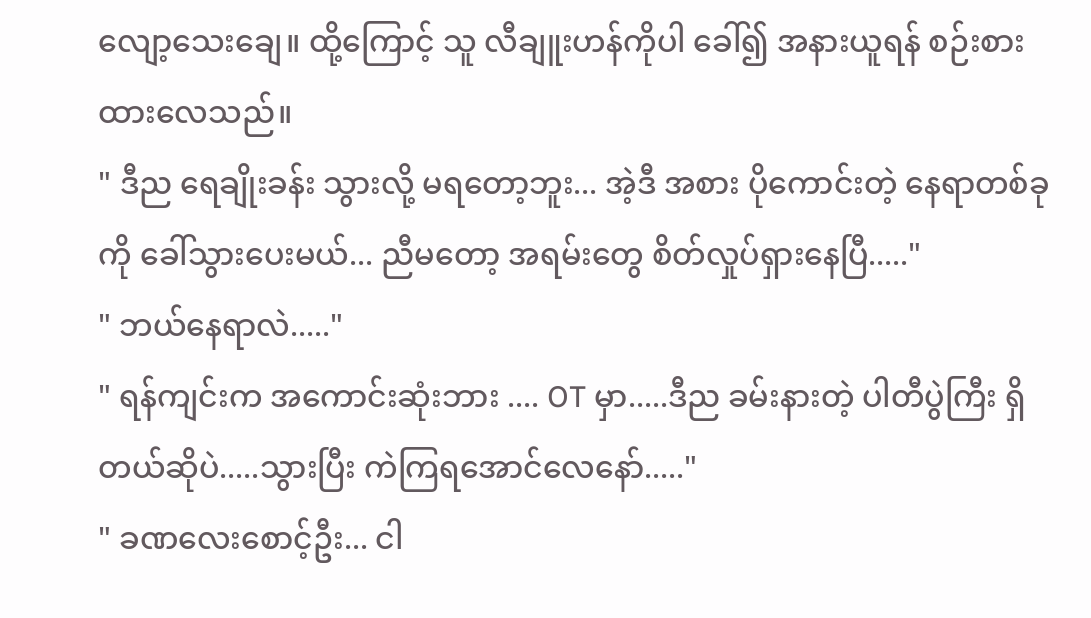လျော့သေးချေ။ ထို့ကြောင့် သူ လီချူးဟန်ကိုပါ ခေါ်၍ အနားယူရန် စဉ်းစားထားလေသည်။
" ဒီည ရေချိုးခန်း သွားလို့ မရတော့ဘူး... အဲ့ဒီ အစား ပိုကောင်းတဲ့ နေရာတစ်ခုကို ခေါ်သွားပေးမယ်... ညီမတော့ အရမ်းတွေ စိတ်လှုပ်ရှားနေပြီ....."
" ဘယ်နေရာလဲ....."
" ရန်ကျင်းက အကောင်းဆုံးဘား .... OT မှာ.....ဒီည ခမ်းနားတဲ့ ပါတီပွဲကြီး ရှိတယ်ဆိုပဲ.....သွားပြီး ကဲကြရအောင်လေနော်....."
" ခဏလေးစောင့်ဦး... ငါ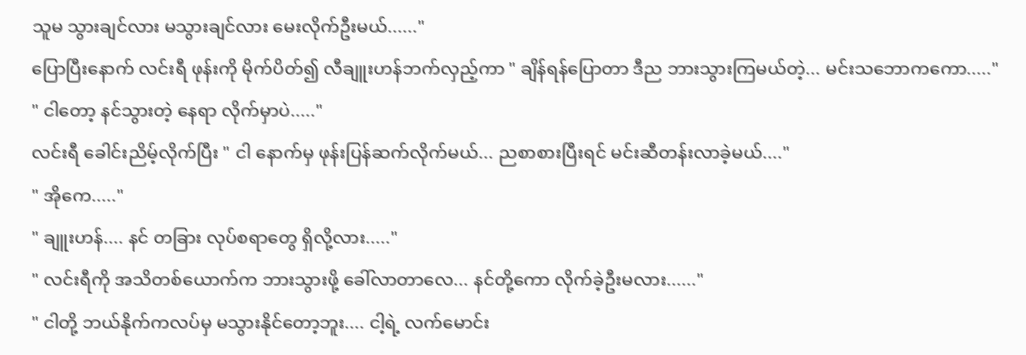သူမ သွားချင်လား မသွားချင်လား မေးလိုက်ဦးမယ်......"
ပြောပြီးနောက် လင်းရီ ဖုန်းကို မိုက်ပိတ်၍ လီချူးဟန်ဘက်လှည့်ကာ " ချိန်ရန်ပြောတာ ဒီည ဘားသွားကြမယ်တဲ့... မင်းသဘောကကော....."
" ငါတော့ နင်သွားတဲ့ နေရာ လိုက်မှာပဲ....."
လင်းရီ ခေါင်းညိမ့်လိုက်ပြီး " ငါ နောက်မှ ဖုန်းပြန်ဆက်လိုက်မယ်... ညစာစားပြီးရင် မင်းဆီတန်းလာခဲ့မယ်...."
" အိုကေ....."
" ချူးဟန်.... နင် တခြား လုပ်စရာတွေ ရှိလို့လား....."
" လင်းရီကို အသိတစ်ယောက်က ဘားသွားဖို့ ခေါ်လာတာလေ... နင်တို့ကော လိုက်ခဲ့ဦးမလား......"
" ငါတို့ ဘယ်နိုက်ကလပ်မှ မသွားနိုင်တော့ဘူး.... ငါ့ရဲ့ လက်မောင်း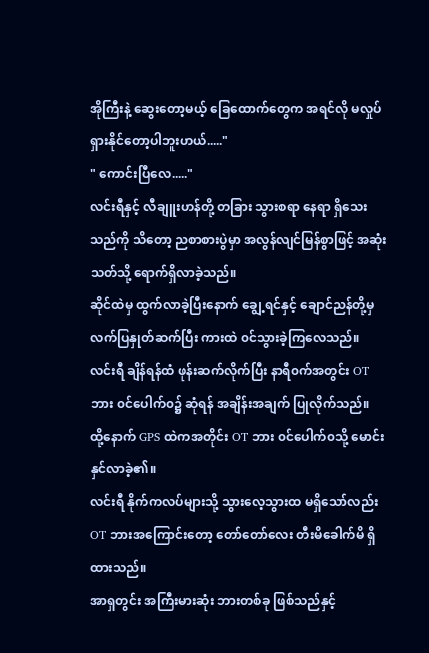အိုကြီးနဲ့ ဆွေးတော့မယ့် ခြေထောက်တွေက အရင်လို မလှုပ်ရှားနိုင်တော့ပါဘူးဟယ်....."
" ကောင်းပြီလေ....."
လင်းရီနှင့် လီချူးဟန်တို့ တခြား သွားစရာ နေရာ ရှိသေးသည်ကို သိတော့ ညစာစားပွဲမှာ အလွန်လျင်မြန်စွာဖြင့် အဆုံးသတ်သို့ ရောက်ရှိလာခဲ့သည်။
ဆိုင်ထဲမှ ထွက်လာခဲ့ပြီးနောက် ချွေ့ရင်နှင့် ချောင်ညန်တို့မှ လက်ပြနှုတ်ဆက်ပြီး ကားထဲ ၀င်သွားခဲ့ကြလေသည်။
လင်းရီ ချိန်ရန်ထံ ဖုန်းဆက်လိုက်ပြီး နာရီ၀က်အတွင်း OT ဘား ၀င်ပေါက်၀၌ ဆုံရန် အချိန်းအချက် ပြုလိုက်သည်။
ထို့နောက် GPS ထဲကအတိုင်း OT ဘား ၀င်ပေါက်၀သို့ မောင်းနှင်လာခဲ့၏။
လင်းရီ နိုက်ကလပ်များသို့ သွားလေ့သွားထ မရှိသော်လည်း OT ဘားအကြောင်းတော့ တော်တော်လေး တီးမိခေါက်မိ ရှိထားသည်။
အာရှတွင်း အကြီးမားဆုံး ဘားတစ်ခု ဖြစ်သည်နှင့်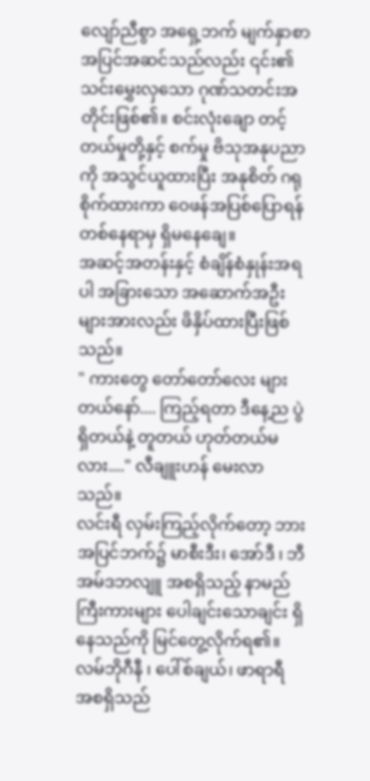လျော်ညီစွာ အရှေ့ဘက် မျက်နှာစာ အပြင်အဆင်သည်လည်း ၎င်း၏ သင်းမွှေးလှသော ဂုဏ်သတင်းအတိုင်းဖြစ်၏။ စင်းလုံးချော တင့်တယ်မှုတို့နှင့် စက်မှု ဗိသုအနုပညာကို အသွင်ယူထားပြီး အနုစိတ် ဂရုစိုက်ထားကာ ဝေဖန်အပြစ်ပြောရန် တစ်နေရာမှ ရှိမနေချေ။
အဆင့်အတန်းနှင့် စံချိန်စံနှုန်းအရပါ အခြားသော အဆောက်အဦးများအားလည်း ဖိနှိပ်ထားပြီးဖြစ်သည်။
" ကားတွေ တော်တော်လေး များတယ်နော်.... ကြည့်ရတာ ဒီနေ့ည ပွဲရှိတယ်နဲ့ တူတယ် ဟုတ်တယ်မလား...." လီချူးဟန် မေးလာသည်။
လင်းရီ လှမ်းကြည့်လိုက်တော့ ဘားအပြင်ဘက်၌ မာစီးဒီး၊ အော်ဒီ ၊ ဘီအမ်ဒဘလျူ အစရှိသည့် နာမည်ကြီးကားများ ပေါချင်းသောချင်း ရှိနေသည်ကို မြင်တွေ့လိုက်ရ၏။
လမ်ဘိုဂီနီ ၊ ပေါ်စ်ချယ်၊ ဖာရာရီ အစရှိသည်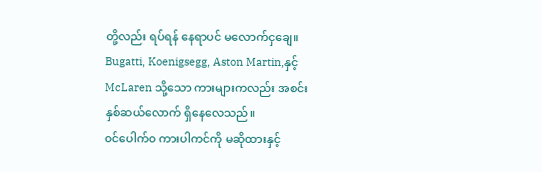တို့လည်း ရပ်ရန် နေရာပင် မလောက်ငှချေ။ Bugatti, Koenigsegg, Aston Martin,နှင့် McLaren သို့သော ကားများကလည်း အစင်းနှစ်ဆယ်လောက် ရှိနေလေသည်။
၀င်ပေါက်၀ ကားပါကင်ကို မဆိုထားနှင့်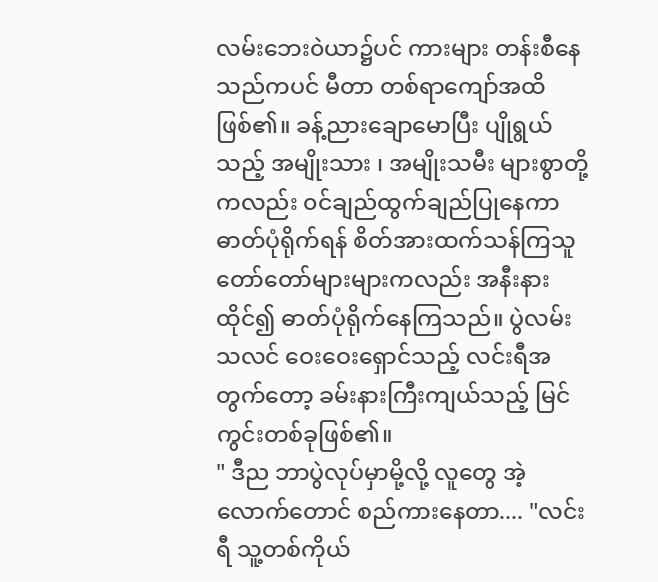လမ်းဘေး၀ဲယာ၌ပင် ကားများ တန်းစီနေသည်ကပင် မီတာ တစ်ရာကျော်အထိဖြစ်၏။ ခန့်ညားချောမောပြီး ပျိုရွယ်သည့် အမျိုးသား ၊ အမျိုးသမီး များစွာတို့ကလည်း ၀င်ချည်ထွက်ချည်ပြုနေကာ ဓာတ်ပုံရိုက်ရန် စိတ်အားထက်သန်ကြသူ တော်တော်များများကလည်း အနီးနား ထိုင်၍ ဓာတ်ပုံရိုက်နေကြသည်။ ပွဲလမ်းသလင် ဝေးဝေးရှောင်သည့် လင်းရီအတွက်တော့ ခမ်းနားကြီးကျယ်သည့် မြင်ကွင်းတစ်ခုဖြစ်၏။
" ဒီည ဘာပွဲလုပ်မှာမို့လို့ လူတွေ အဲ့လောက်တောင် စည်ကားနေတာ.... "လင်းရီ သူ့တစ်ကိုယ်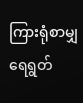ကြားရုံစာမျှ ရေရွတ်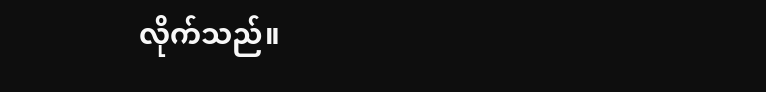လိုက်သည်။